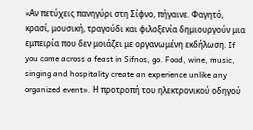«Αν πετύχεις πανηγύρι στη Σίφνο, πήγαινε. Φαγητό, κρασί, μουσική, τραγούδι και φιλοξενία δημιουργούν μια εμπειρία που δεν μοιάζει με οργανωμένη εκδήλωση. If you come across a feast in Sifnos, go. Food, wine, music, singing and hospitality create an experience unlike any organized event». Η προτροπή του ηλεκτρονικού οδηγού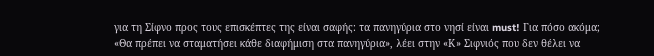για τη Σίφνο προς τους επισκέπτες της είναι σαφής: τα πανηγύρια στο νησί είναι must! Για πόσο ακόμα;
«Θα πρέπει να σταματήσει κάθε διαφήμιση στα πανηγύρια», λέει στην «Κ» Σιφνιός που δεν θέλει να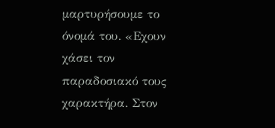μαρτυρήσουμε το όνομά του. «Εχουν χάσει τον παραδοσιακό τους χαρακτήρα. Στον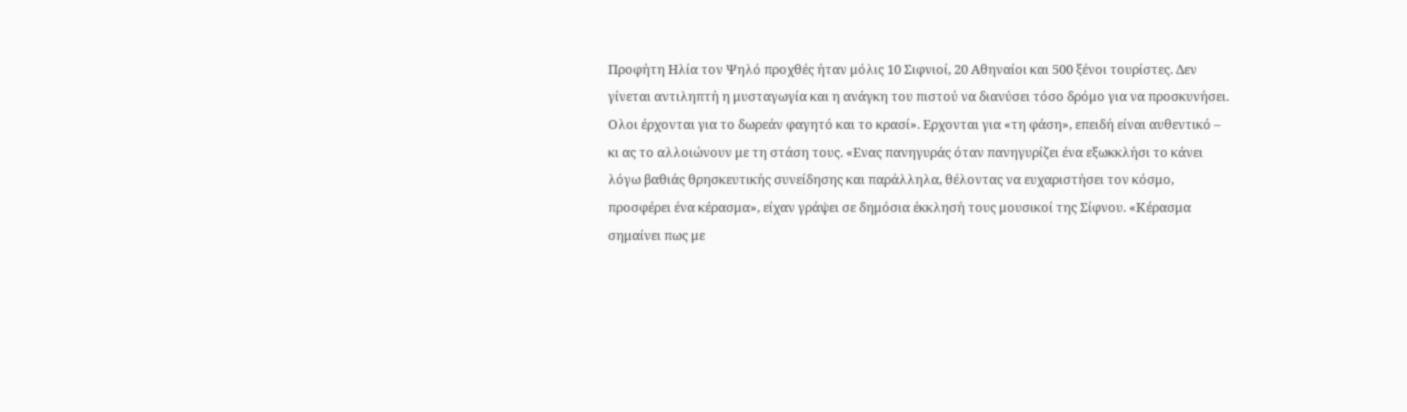Προφήτη Ηλία τον Ψηλό προχθές ήταν μόλις 10 Σιφνιοί, 20 Αθηναίοι και 500 ξένοι τουρίστες. Δεν γίνεται αντιληπτή η μυσταγωγία και η ανάγκη του πιστού να διανύσει τόσο δρόμο για να προσκυνήσει. Ολοι έρχονται για το δωρεάν φαγητό και το κρασί». Ερχονται για «τη φάση», επειδή είναι αυθεντικό – κι ας το αλλοιώνουν με τη στάση τους. «Ενας πανηγυράς όταν πανηγυρίζει ένα εξωκκλήσι το κάνει λόγω βαθιάς θρησκευτικής συνείδησης και παράλληλα, θέλοντας να ευχαριστήσει τον κόσμο, προσφέρει ένα κέρασμα», είχαν γράψει σε δημόσια έκκλησή τους μουσικοί της Σίφνου. «Κέρασμα σημαίνει πως με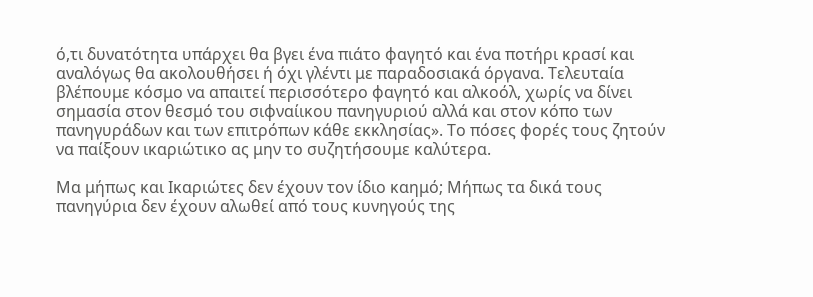ό,τι δυνατότητα υπάρχει θα βγει ένα πιάτο φαγητό και ένα ποτήρι κρασί και αναλόγως θα ακολουθήσει ή όχι γλέντι με παραδοσιακά όργανα. Τελευταία βλέπουμε κόσμο να απαιτεί περισσότερο φαγητό και αλκοόλ, χωρίς να δίνει σημασία στον θεσμό του σιφναίικου πανηγυριού αλλά και στον κόπο των πανηγυράδων και των επιτρόπων κάθε εκκλησίας». Το πόσες φορές τους ζητούν να παίξουν ικαριώτικο ας μην το συζητήσουμε καλύτερα.

Μα μήπως και Ικαριώτες δεν έχουν τον ίδιο καημό; Μήπως τα δικά τους πανηγύρια δεν έχουν αλωθεί από τους κυνηγούς της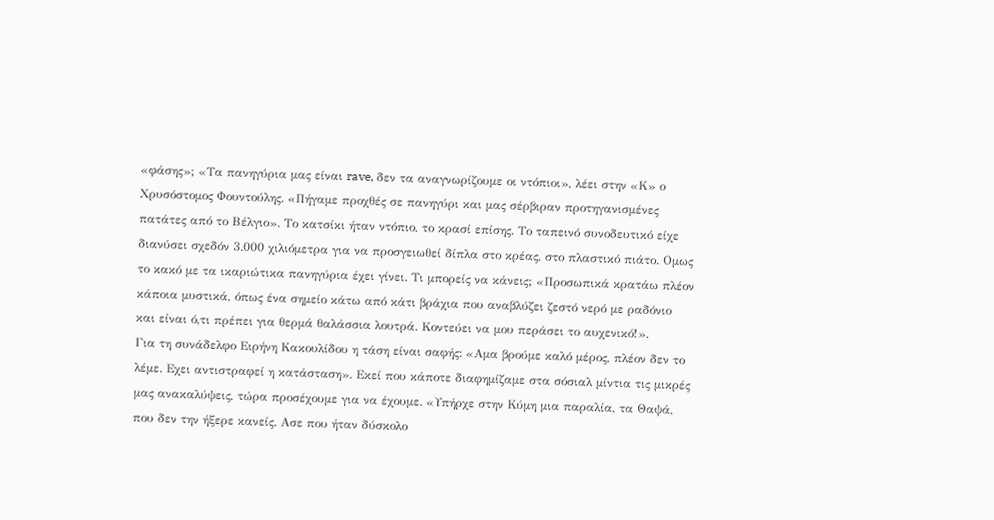«φάσης»; «Τα πανηγύρια μας είναι rave, δεν τα αναγνωρίζουμε οι ντόπιοι», λέει στην «Κ» ο Χρυσόστομος Φουντούλης. «Πήγαμε προχθές σε πανηγύρι και μας σέρβιραν προτηγανισμένες πατάτες από το Βέλγιο». Το κατσίκι ήταν ντόπιο, το κρασί επίσης. Το ταπεινό συνοδευτικό είχε διανύσει σχεδόν 3.000 χιλιόμετρα για να προσγειωθεί δίπλα στο κρέας, στο πλαστικό πιάτο. Ομως το κακό με τα ικαριώτικα πανηγύρια έχει γίνει. Τι μπορείς να κάνεις; «Προσωπικά κρατάω πλέον κάποια μυστικά, όπως ένα σημείο κάτω από κάτι βράχια που αναβλύζει ζεστό νερό με ραδόνιο και είναι ό,τι πρέπει για θερμά θαλάσσια λουτρά. Κοντεύει να μου περάσει το αυχενικό!».
Για τη συνάδελφο Ειρήνη Κακουλίδου η τάση είναι σαφής: «Αμα βρούμε καλό μέρος, πλέον δεν το λέμε. Εχει αντιστραφεί η κατάσταση». Εκεί που κάποτε διαφημίζαμε στα σόσιαλ μίντια τις μικρές μας ανακαλύψεις, τώρα προσέχουμε για να έχουμε. «Υπήρχε στην Κύμη μια παραλία, τα Θαψά, που δεν την ήξερε κανείς. Ασε που ήταν δύσκολο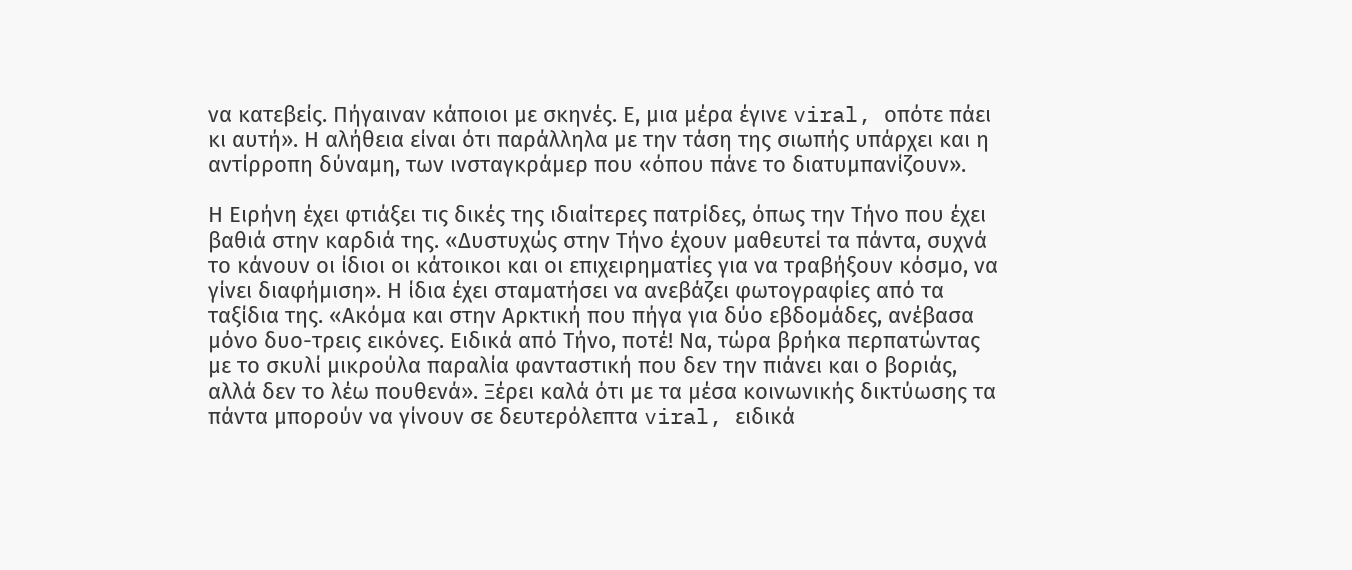να κατεβείς. Πήγαιναν κάποιοι με σκηνές. Ε, μια μέρα έγινε viral, οπότε πάει κι αυτή». Η αλήθεια είναι ότι παράλληλα με την τάση της σιωπής υπάρχει και η αντίρροπη δύναμη, των ινσταγκράμερ που «όπου πάνε το διατυμπανίζουν».

Η Ειρήνη έχει φτιάξει τις δικές της ιδιαίτερες πατρίδες, όπως την Τήνο που έχει βαθιά στην καρδιά της. «Δυστυχώς στην Τήνο έχουν μαθευτεί τα πάντα, συχνά το κάνουν οι ίδιοι οι κάτοικοι και οι επιχειρηματίες για να τραβήξουν κόσμο, να γίνει διαφήμιση». Η ίδια έχει σταματήσει να ανεβάζει φωτογραφίες από τα ταξίδια της. «Ακόμα και στην Αρκτική που πήγα για δύο εβδομάδες, ανέβασα μόνο δυο-τρεις εικόνες. Ειδικά από Τήνο, ποτέ! Να, τώρα βρήκα περπατώντας με το σκυλί μικρούλα παραλία φανταστική που δεν την πιάνει και ο βοριάς, αλλά δεν το λέω πουθενά». Ξέρει καλά ότι με τα μέσα κοινωνικής δικτύωσης τα πάντα μπορούν να γίνουν σε δευτερόλεπτα viral, ειδικά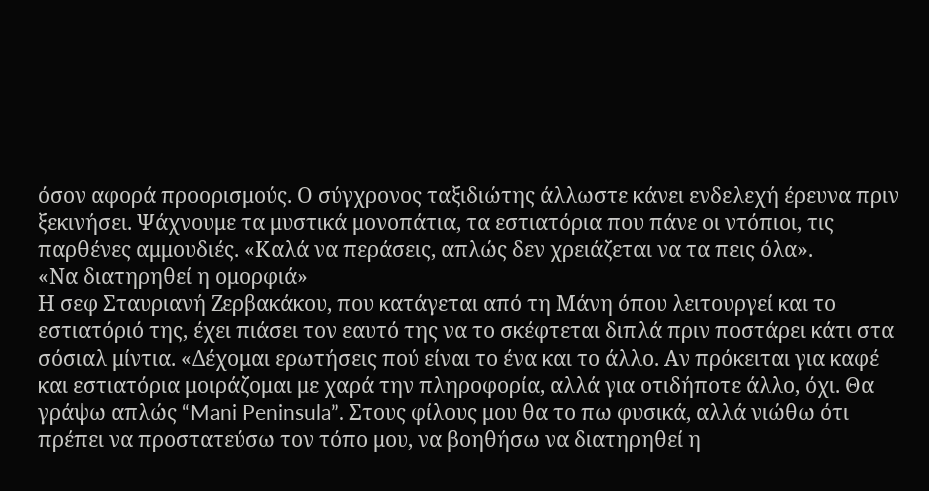όσον αφορά προορισμούς. Ο σύγχρονος ταξιδιώτης άλλωστε κάνει ενδελεχή έρευνα πριν ξεκινήσει. Ψάχνουμε τα μυστικά μονοπάτια, τα εστιατόρια που πάνε οι ντόπιοι, τις παρθένες αμμουδιές. «Καλά να περάσεις, απλώς δεν χρειάζεται να τα πεις όλα».
«Να διατηρηθεί η ομορφιά»
Η σεφ Σταυριανή Ζερβακάκου, που κατάγεται από τη Μάνη όπου λειτουργεί και το εστιατόριό της, έχει πιάσει τον εαυτό της να το σκέφτεται διπλά πριν ποστάρει κάτι στα σόσιαλ μίντια. «Δέχομαι ερωτήσεις πού είναι το ένα και το άλλο. Αν πρόκειται για καφέ και εστιατόρια μοιράζομαι με χαρά την πληροφορία, αλλά για οτιδήποτε άλλο, όχι. Θα γράψω απλώς “Mani Peninsula”. Στους φίλους μου θα το πω φυσικά, αλλά νιώθω ότι πρέπει να προστατεύσω τον τόπο μου, να βοηθήσω να διατηρηθεί η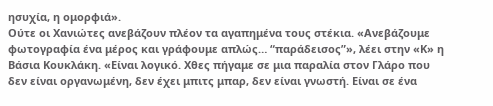ησυχία, η ομορφιά».
Ούτε οι Χανιώτες ανεβάζουν πλέον τα αγαπημένα τους στέκια. «Ανεβάζουμε φωτογραφία ένα μέρος και γράφουμε απλώς… “παράδεισος”», λέει στην «Κ» η Βάσια Κουκλάκη. «Είναι λογικό. Χθες πήγαμε σε μια παραλία στον Γλάρο που δεν είναι οργανωμένη, δεν έχει μπιτς μπαρ, δεν είναι γνωστή. Είναι σε ένα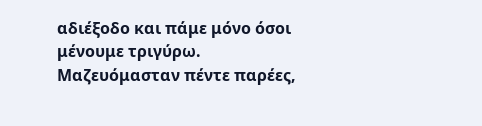αδιέξοδο και πάμε μόνο όσοι μένουμε τριγύρω. Μαζευόμασταν πέντε παρέες,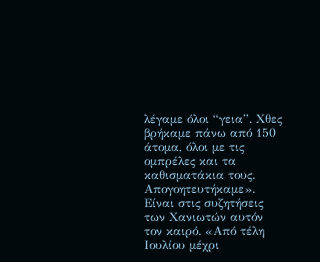λέγαμε όλοι “γεια”. Χθες βρήκαμε πάνω από 150 άτομα, όλοι με τις ομπρέλες και τα καθισματάκια τους. Απογοητευτήκαμε». Είναι στις συζητήσεις των Χανιωτών αυτόν τον καιρό. «Από τέλη Ιουλίου μέχρι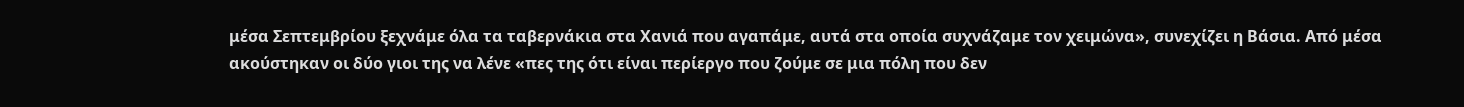μέσα Σεπτεμβρίου ξεχνάμε όλα τα ταβερνάκια στα Χανιά που αγαπάμε, αυτά στα οποία συχνάζαμε τον χειμώνα», συνεχίζει η Βάσια. Από μέσα ακούστηκαν οι δύο γιοι της να λένε «πες της ότι είναι περίεργο που ζούμε σε μια πόλη που δεν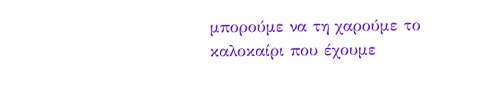μπορούμε να τη χαρούμε το καλοκαίρι που έχουμε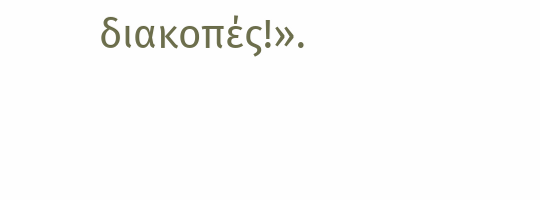διακοπές!».